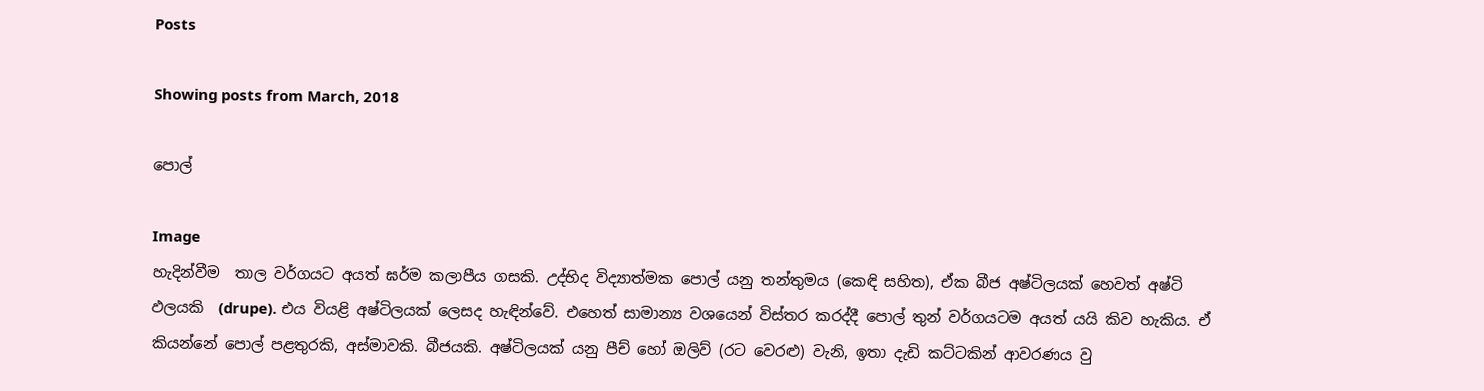Posts

Showing posts from March, 2018

පොල්

Image
හැදින්වීම  තාල වර්ගයට අයත් ඝර්ම කලාපීය ගසකි. උද්භිද විද්‍යාත්මක පොල් යනු තන්තුමය (කෙඳි සහිත), ඒක බීජ අෂ්ටිලයක් හෙවත් අෂ්ටි ඵලයකි  (drupe). එය වියළි අෂ්ටිලයක් ලෙසද හැඳින්වේ. එහෙත් සාමාන්‍ය වශයෙන් විස්තර කරද්දී පොල් තුන් වර්ගයටම අයත් යයි කිව හැකිය. ඒ කියන්නේ පොල් පළතුරකි, අස්මාවකි. බීජයකි. අෂ්ටිලයක් යනු පීච් හෝ ඔලිව් (රට වෙරළු) වැනි, ඉතා දැඩි කට්ටකින් ආවරණය වු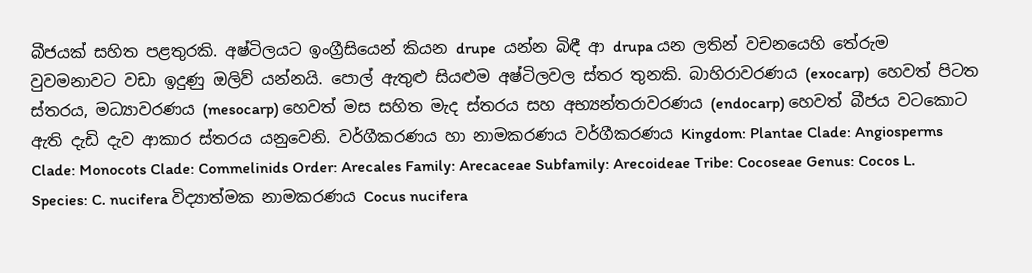බීජයක් සහිත පළතුරකි. අෂ්ටිලයට ඉංග්‍රීසියෙන් කියන drupe  යන්න බිඳී ආ drupa යන ලතින් වචනයෙහි තේරුම වුවමනාවට වඩා ඉදුණු ඔලිව් යන්නයි. පොල් ඇතුළු සියළුම අෂ්ටිලවල ස්තර තුනකි. බාහිරාවරණය (exocarp)  හෙවත් පිටත ස්තරය, මධ්‍යාවරණය (mesocarp) හෙවත් මස සහිත මැද ස්තරය සහ අභ්‍යන්තරාවරණය (endocarp) හෙවත් බීජය වටකොට ඇති දැඩි දැව ආකාර ස්තරය යනුවෙනි. වර්ගීකරණය හා නාමකරණය වර්ගීකරණය Kingdom: Plantae Clade: Angiosperms Clade: Monocots Clade: Commelinids Order: Arecales Family: Arecaceae Subfamily: Arecoideae Tribe: Cocoseae Genus: Cocos L. Species: C. nucifera විද්‍යාත්මක නාමකරණය Cocus nucifera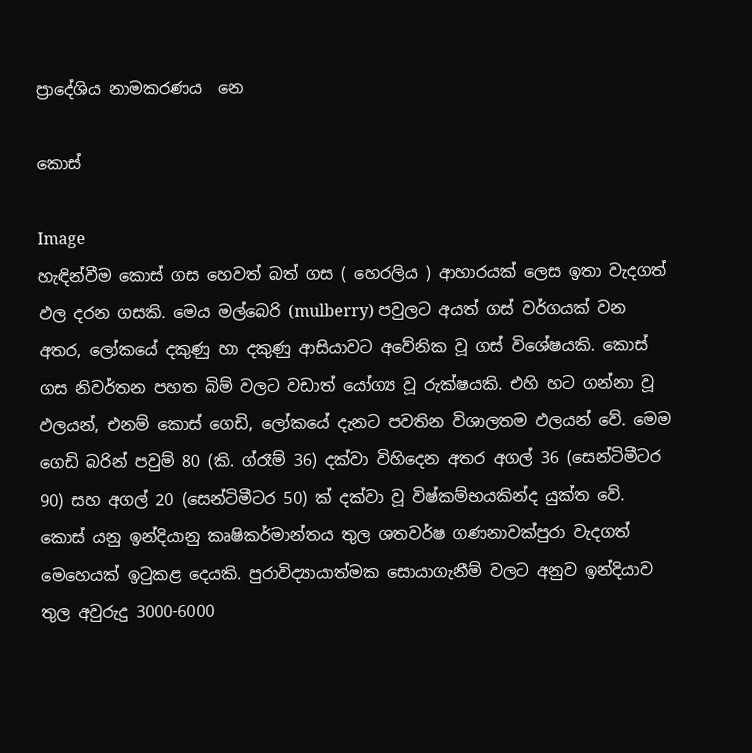ප්‍රාදේශිය නාමකරණය  නෙ

කොස්

Image
හැඳින්වීම කොස් ගස හෙවත් බත් ගස ( හෙරලිය ) ආහාරයක් ලෙස ඉතා වැදගත් ඵල දරන ගසකි. මෙය මල්බෙරි (mulberry) පවුලට අයත් ගස් වර්ගයක් වන අතර, ලෝකයේ දකුණු හා දකුණු ආසියාවට අවේනික වූ ගස් විශේෂයකි. කොස් ගස නිවර්තන පහත බිම් වලට වඩාත් යෝග්‍ය වූ රුක්ෂයකි. එහි හට ගන්නා වූ ඵලයන්, එනම් කොස් ගෙඩි, ලෝකයේ දැනට පවතින විශාලතම ඵලයන් වේ. මෙම ගෙඩි බරින් පවුම් 80 (කි. ග්රෑම් 36) දක්වා විහිදෙන අතර අගල් 36 (සෙන්ටිමීටර 90) සහ අගල් 20 (සෙන්ටිමීටර 50) ක් දක්වා වූ විෂ්කම්භයකින්ද යුක්ත වේ. කොස් යනු ඉන්දියානු කෘෂිකර්මාන්තය තුල ශතවර්ෂ ගණනාවක්පුරා වැදගත් මෙහෙයක් ඉටුකළ දෙයකි. පුරාවිද්‍යායාත්මක සොයාගැනීම් වලට අනුව ඉන්දියාව තුල අවුරුදු 3000-6000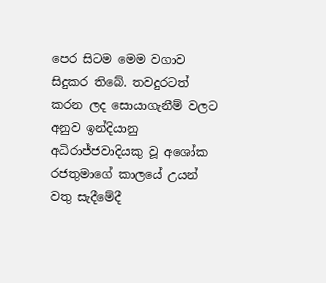පෙර සිටම මෙම වගාව සිදුකර තිබේ. තවදුරටත් කරන ලද සොයාගැනීම් වලට අනුව ඉන්දියානු අධිරාජ්ජවාදියකු වූ අශෝක රජතුමාගේ කාලයේ උයන් වතු සැදීමේදී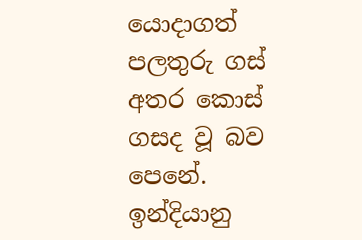යොදාගත් පලතුරු ගස් අතර කොස් ගසද වූ බව පෙනේ. ඉන්දියානු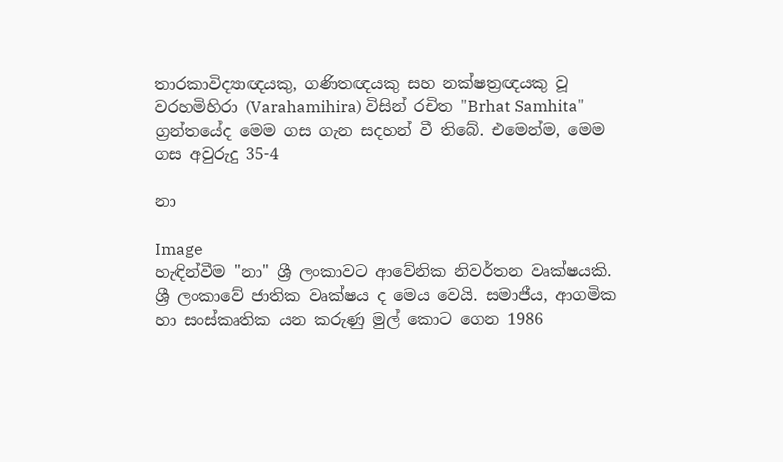තාරකාවිද්‍යාඥයකු, ගණිතඥයකු සහ නක්ෂත්‍රඥයකු වූ වරහමිහිරා (Varahamihira) විසින් රචිත "Brhat Samhita" ග්‍රන්තයේද මෙම ගස ගැන සදහන් වී තිබේ. එමෙන්ම, මෙම ගස අවුරුදු 35-4

නා

Image
හැඳින්වීම "නා" ශ්‍රී ලංකාවට ආවේනික නිවර්තන වෘක්ෂයකි. ශ්‍රී ලංකාවේ ජාතික වෘක්ෂය ද මෙය වෙයි. සමාජීය, ආගමික හා සංස්කෘතික යන කරුණු මුල් කොට ගෙන 1986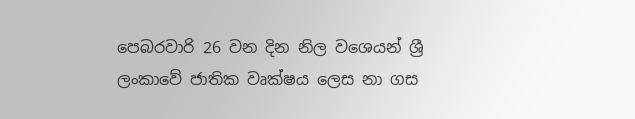පෙබරවාරි 26 වන දින නිල වශෙයන් ශ්‍රී ලංකාවේ ජාතික වෘක්ෂය ලෙස නා ගස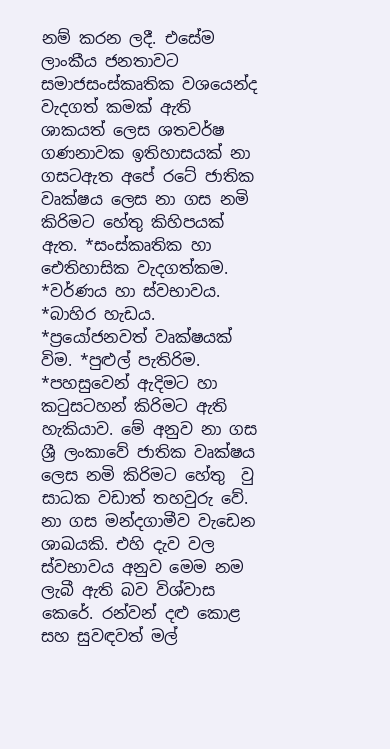නම් කරන ලදී. එසේම ලාංකීය ජනතාවට සමාජසංස්කෘතික වශයෙන්ද වැදගත් කමක් ඇති ශාකයත් ලෙස ශතවර්ෂ ගණනාවක ඉතිහාසයක් නා ගසටඇත අපේ රටේ ජාතික වෘක්ෂය ලෙස නා ගස නමි කිරිමට හේතු කිහිපයක් ඇත. *සංස්කෘතික හා ඓතිහාසික වැදගත්කම. *වර්ණය හා ස්වභාවය. *බාහිර හැඩය. *ප්‍රයෝජනවත් වෘක්ෂයක් විම. *පුළුල් පැතිරිම. *පහසුවෙන් ඇදිමට හා කටුසටහන් කිරිමට ඇති හැකියාව. මේ අනුව නා ගස ශ්‍රී ලංකාවේ ජාතික වෘක්ෂය ලෙස නමි කිරිමට හේතු  වු සාධක වඩාත් තහවුරු වේ. නා ගස මන්දගාමීව වැඩෙන ශාඛයකි. එහි දැව වල ස්වභාවය අනුව මෙම නම ලැබී ඇති බව විශ්වාස කෙරේ. රන්වන් දළු කොළ සහ සුවඳවත් මල්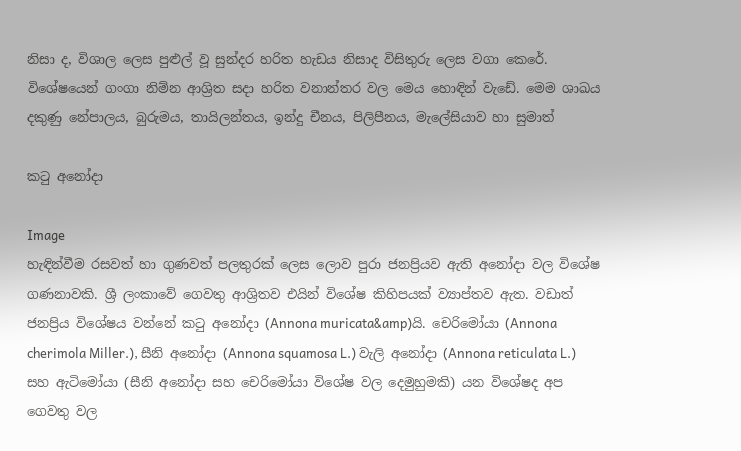නිසා ද, විශාල ලෙස පුළුල් වූ සුන්දර හරිත හැඩය නිසාද විසිතුරු ලෙස වගා කෙරේ. විශේෂයෙන් ගංගා නිම්න ආශ්‍රිත සදා හරිත වනාන්තර වල මෙය හොඳින් වැඩේ. මෙම ශාඛය දකුණු නේපාලය, බුරුමය, තායිලන්තය, ඉන්දු චීනය, පිලිපීනය, මැලේසියාව හා සුමාත්

කටු අනෝදා

Image
හැඳින්වීම රසවත් හා ගුණවත් පලතුරක් ලෙස ලොව පුරා ජනප්‍රියව ඇති අනෝදා වල විශේෂ ගණනාවකි. ශ්‍රී ලංකාවේ ගෙවතු ආශ්‍රිතව එයින් විශේෂ කිහිපයක් ව්‍යාප්තව ඇත. වඩාත් ජනප්‍රිය විශේෂය වන්නේ කටු අනෝදා (Annona muricata&amp)යි. චෙරිමෝයා (Annona cherimola Miller.), සීනි අනෝදා (Annona squamosa L.) වැලි අනෝදා (Annona reticulata L.) සහ ඇටිමෝයා (සීනි අනෝදා සහ චෙරිමෝයා විශේෂ වල දෙමුහුමකි) යන විශේෂද අප ගෙවතු වල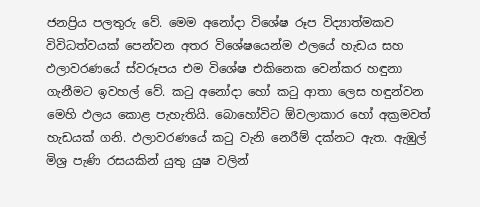ජනප්‍රිය පලතුරු වේ. මෙම අනෝදා විශේෂ රූප විද්‍යාත්මකව විවිධත්වයක් පෙන්වන අතර විශේෂයෙන්ම ඵලයේ හැඩය සහ ඵලාවරණයේ ස්වරූපය එම විශේෂ එකිනෙක වෙන්කර හඳුනා ගැනීමට ඉවහල් වේ. කටු අනෝදා හෝ කටු ආතා ලෙස හඳුන්වන මෙහි ඵලය කොළ පැහැතියි. බොහෝවිට ඕවලාකාර හෝ අක්‍රමවත් හැඩයක් ගනි. ඵලාවරණයේ කටු වැනි නෙරීම් දක්නට ඇත. ඇඹුල් මිශ්‍ර පැණි රසයකින් යුතු යුෂ වලින්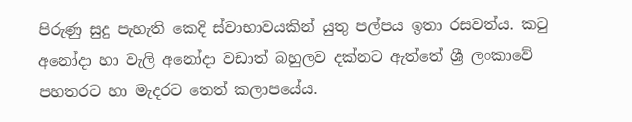පිරුණු සුදු පැහැති කෙදි ස්වාභාවයකින් යුතු පල්පය ඉතා රසවත්ය. කටු අනෝදා හා වැලි අනෝදා වඩාත් බහුලව දක්නට ඇත්තේ ශ්‍රී ලංකාවේ පහතරට හා මැදරට තෙත් කලාපයේය.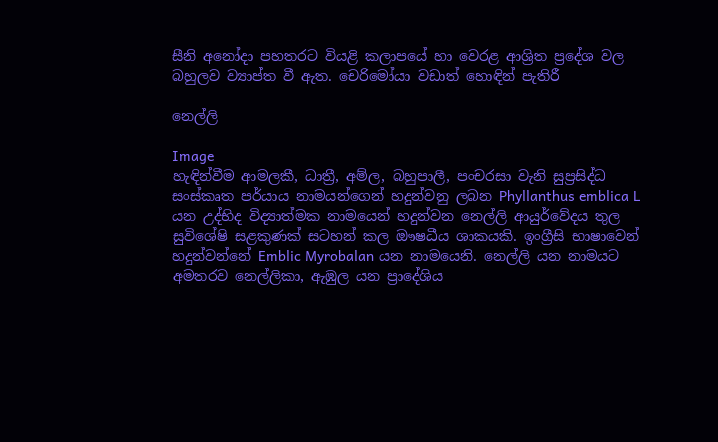සීනි අනෝදා පහතරට වියළි කලාපයේ හා වෙරළ ආශ්‍රිත ප්‍රදේශ වල බහුලව ව්‍යාප්ත වී ඇත. චෙරිමෝයා වඩාත් හොඳින් පැතිරී

නෙල්ලි

Image
හැඳින්වීම ආමලකී, ධාත්‍රී, අම්ල, බහුපාලී, පංචරසා වැනි සුප්‍රසිද්ධ සංස්කෘත පර්යාය නාමයන්ගෙන් හදුන්වනු ලබන Phyllanthus emblica L යන උද්භිද විද්‍යාත්මක නාමයෙන් හදුන්වන නෙල්ලි ආයුර්වේදය තුල සුවිශේෂි සළකුණක් සටහන් කල ඖෂධීය ශාකයකි. ඉංග්‍රීසි භාෂාවෙන් හදුන්වන්නේ Emblic Myrobalan යන නාමයෙනි. නෙල්ලි යන නාමයට අමතරව නෙල්ලිකා, ඇඹුල යන ප්‍රාදේශිය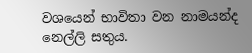වශයෙන් භාවිතා වන නාමයන්ද නෙල්ලි සතුය.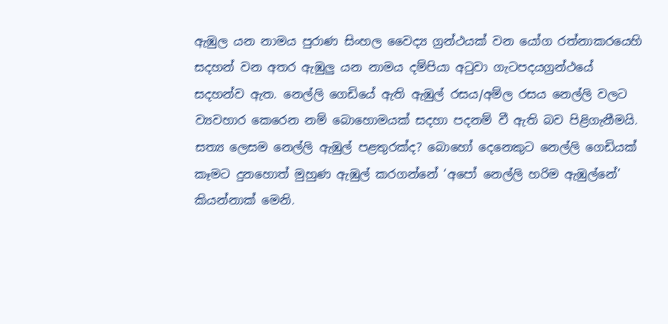ඇඹුල යන නාමය පුරාණ සිංහල වෛද්‍ය ග්‍රන්ථයක් වන යෝග රත්නාකරයෙහි සදහන් වන අතර ඇඹුලු යන නාමය දම්පියා අටුවා ගැටපදයග්‍රන්ථයේ සදහන්ව ඇත. නෙල්ලි ගෙඩියේ ඇති ඇඹුල් රසය/අම්ල රසය නෙල්ලි වලට ව්‍යවහාර කෙරෙන නම් බොහොමයක් සදහා පදනම් වී ඇති බව පිළිගැනීමයි. සත්‍ය ලෙසම නෙල්ලි ඇඹුල් පළතුරක්ද? බොහෝ දෙනෙකුට නෙල්ලි ගෙඩියක් කෑමට දුනහොත් මුහුණ ඇඹුල් කරගන්නේ ‘අපෝ නෙල්ලි හරිම ඇඹුල්නේ’ කියන්නාක් මෙනි.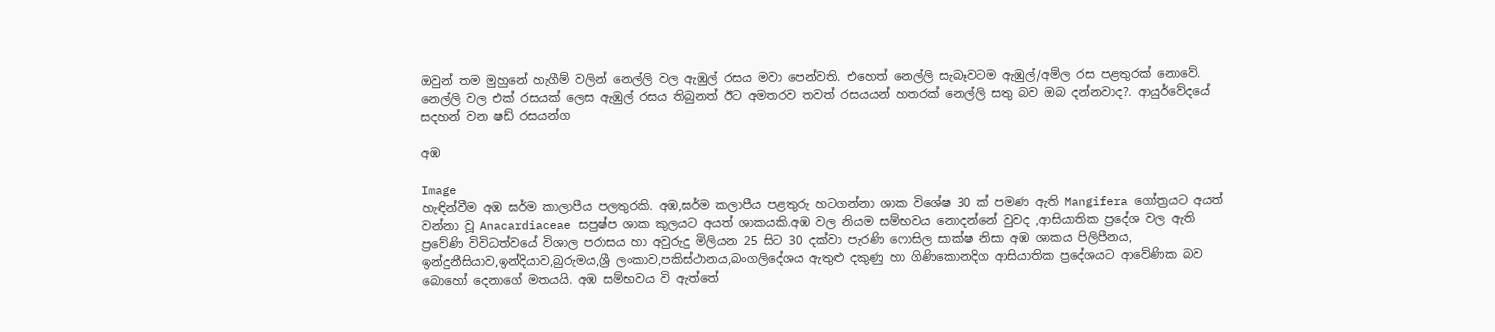ඔවුන් තම මුහුනේ හැගීම් වලින් නෙල්ලි වල ඇඹුල් රසය මවා පෙන්වති. එහෙත් නෙල්ලි සැබෑවටම ඇඹුල්/අම්ල රස පළතුරක් නොවේ. නෙල්ලි වල එක් රසයක් ලෙස ඇඹුල් රසය තිබුනත් ඊට අමතරව තවත් රසයයන් හතරක් නෙල්ලි සතු බව ඔබ දන්නවාද?. ආයුර්වේදයේ සදහන් වන ෂඩ් රසයන්ග

අඹ

Image
හැඳින්වීම අඹ ඝර්ම කාලාපීය පලතුරකි. අඹ,ඝර්ම කලාපීය පළතුරු හටගන්නා ශාක විශේෂ 30 ක් පමණ ඇති Mangifera ගෝත්‍රයට අයත් වන්නා වූ Anacardiaceae සපුෂ්ප ශාක කුලයට අයත් ශාකයකි.අඹ වල නියම සම්භවය නොදන්නේ වුවද ,ආසියාතික ප්‍රදේශ වල ඇති ප්‍රවේණි විවිධත්වයේ විශාල පරාසය හා අවුරුදු මිලියන 25 සිට 30 දක්වා පැරණි ෆොසිල සාක්ෂ නිසා අඹ ශාකය පිලිපීනය, ඉන්දුනීසියාව,ඉන්දියාව,බුරුමය,ශ්‍රී ලංකාව,පකිස්ථානය,බංගලිදේශය ඇතුළු දකුණු හා ගිණිකොනදිග ආසියාතික ප්‍රදේශයට ආවේණික බව බොහෝ දෙනාගේ මතයයි. අඹ සම්භවය වි ඇත්තේ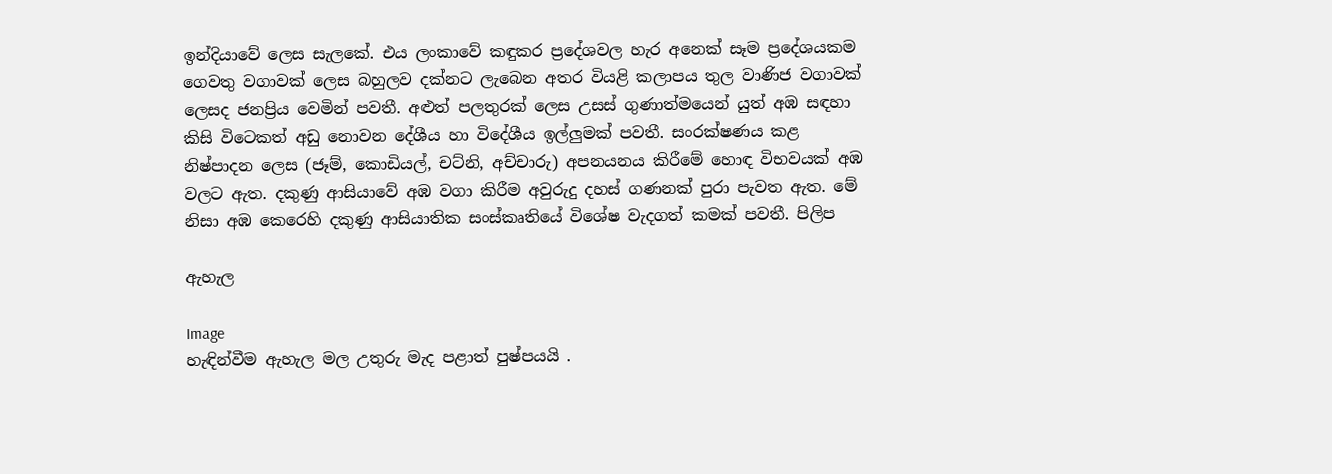ඉන්දියාවේ ලෙස සැලකේ. එය ලංකාවේ කඳුකර ප්‍රදේශවල හැර අනෙක් සෑම ප්‍රදේශයකම ගෙවතු වගාවක් ලෙස බහුලව දක්නට ලැබෙන අතර වියළි කලාපය තුල වාණිජ වගාවක් ලෙසද ජනප්‍රිය වෙමින් පවතී. අළුත් පලතුරක් ලෙස උසස් ගුණාත්මයෙන් යුත් අඹ සඳහා කිසි විටෙකත් අඩු නොවන දේශීය හා විදේශීය ඉල්ලුමක් පවතී. සංරක්ෂණය කළ නිෂ්පාදන ලෙස (ජෑම්, කොඩියල්, චට්නි, අච්චාරු) අපනයනය කිරීමේ හොඳ විභවයක් අඹ වලට ඇත. දකුණු ආසියාවේ අඹ වගා කිරීම අවුරුදු දහස් ගණනක් පුරා පැවත ඇත. මේ නිසා අඹ කෙරෙහි දකුණු ආසියාතික සංස්කෘතියේ විශේෂ වැදගත් කමක් පවතී. පිලිප

ඇහැල

Image
හැඳින්වීම ඇහැල මල උතුරු මැද පළාත් පුෂ්පයයි .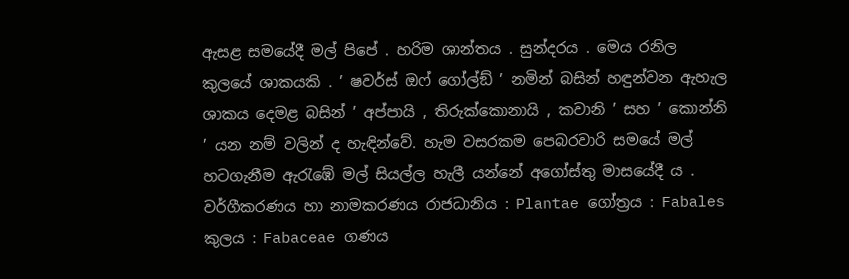ඇසළ සමයේදී මල් පිපේ . හරිම ශාන්තය . සුන්දරය . මෙය රනිල කුලයේ ශාකයකි . ’ ෂවර්ස් ඔෆ් ගෝල්ඞ් ’ නමින් බසින් හඳුන්වන ඇහැල ශාකය දෙමළ බසින් ’ අප්පායි , තිරුක්කොනායි , කවානි ’ සහ ’ කොන්නි ’ යන නම් වලින් ද හැඳින්වේ. හැම වසරකම පෙබරවාරි සමයේ මල් හටගැනීම ඇරැඹේ මල් සියල්ල හැලී යන්නේ අගෝස්තු මාසයේදී ය . වර්ගීකරණය හා නාමකරණය රාජධානිය : Plantae ගෝත්‍රය : Fabales කුලය : Fabaceae ගණය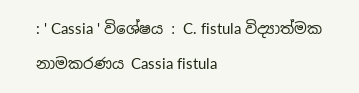: ' Cassia ' විශේෂය : C. fistula විද්‍යාත්මක නාමකරණය Cassia fistula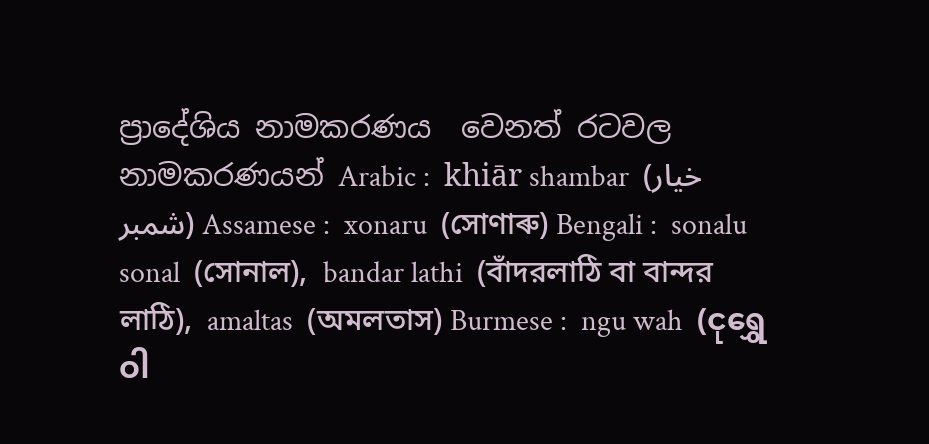ප්‍රාදේශිය නාමකරණය  වෙනත් රටවල නාමකරණයන් Arabic :  khiār shambar  (خيار شمبر) Assamese :  xonaru  (সোণাৰু) Bengali :  sonalu   sonal  (সোনাল),  bandar lathi  (বাঁদরলাঠি বা বান্দর লাঠি),  amaltas  (অমলতাস) Burmese :  ngu wah  (ငုရွှေဝါ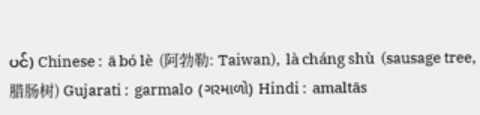ပင်) Chinese :  ā bó lè  (阿勃勒: Taiwan),  là cháng shù  (sausage tree, 腊肠树) Gujarati :  garmalo  (ગરમાળો) Hindi :  amaltās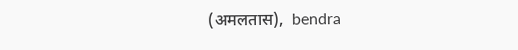(अमलतास),  bendra